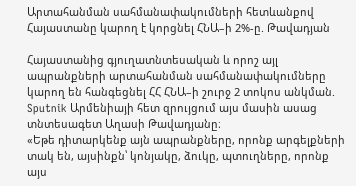Արտահանման սահմանափակումների հետևանքով Հայաստանը կարող է կորցնել ՀՆԱ–ի 2%-ը. Թավադյան

Հայաստանից գյուղատնտեսական և որոշ այլ ապրանքների արտահանման սահմանափակումները կարող են հանգեցնել ՀՀ ՀՆԱ–ի շուրջ 2 տոկոս անկման. Sputnik Արմենիայի հետ զրույցում այս մասին ասաց տնտեսագետ Աղասի Թավադյանը։
«Եթե դիտարկենք այն ապրանքները, որոնք արգելքների տակ են, այսինքն՝ կոնյակը, ձուկը, պտուղները, որոնք այս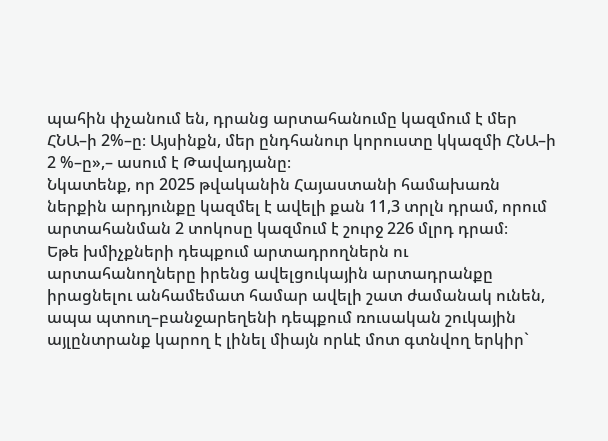պահին փչանում են, դրանց արտահանումը կազմում է մեր ՀՆԱ–ի 2%–ը։ Այսինքն, մեր ընդհանուր կորուստը կկազմի ՀՆԱ–ի 2 %–ը»,– ասում է Թավադյանը։
Նկատենք, որ 2025 թվականին Հայաստանի համախառն ներքին արդյունքը կազմել է ավելի քան 11,3 տրլն դրամ, որում արտահանման 2 տոկոսը կազմում է շուրջ 226 մլրդ դրամ։
Եթե խմիչքների դեպքում արտադրողներն ու արտահանողները իրենց ավելցուկային արտադրանքը իրացնելու անհամեմատ համար ավելի շատ ժամանակ ունեն, ապա պտուղ–բանջարեղենի դեպքում ռուսական շուկային այլընտրանք կարող է լինել միայն որևէ մոտ գտնվող երկիր`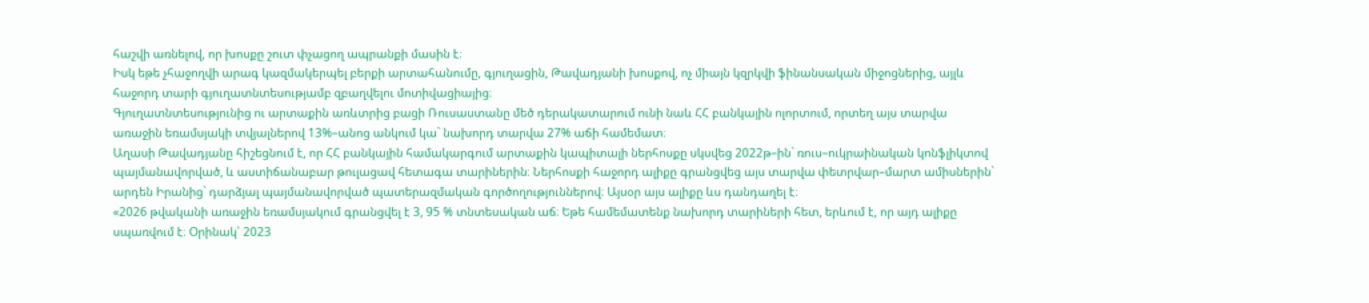հաշվի առնելով, որ խոսքը շուտ փչացող ապրանքի մասին է։
Իսկ եթե չհաջողվի արագ կազմակերպել բերքի արտահանումը, գյուղացին, Թավադյանի խոսքով, ոչ միայն կզրկվի ֆինանսական միջոցներից, այլև հաջորդ տարի գյուղատնտեսությամբ զբաղվելու մոտիվացիայից։
Գյուղատնտեսությունից ու արտաքին առևտրից բացի Ռուսաստանը մեծ դերակատարում ունի նաև ՀՀ բանկային ոլորտում, որտեղ այս տարվա առաջին եռամսյակի տվյալներով 13%–անոց անկում կա` նախորդ տարվա 27% աճի համեմատ։
Աղասի Թավադյանը հիշեցնում է, որ ՀՀ բանկային համակարգում արտաքին կապիտալի ներհոսքը սկսվեց 2022թ–ին` ռուս–ուկրաինական կոնֆլիկտով պայմանավորված, և աստիճանաբար թուլացավ հետագա տարիներին։ Ներհոսքի հաջորդ ալիքը գրանցվեց այս տարվա փետրվար–մարտ ամիսներին` արդեն Իրանից` դարձյալ պայմանավորված պատերազմական գործողություններով։ Այսօր այս ալիքը ևս դանդաղել է։
«2026 թվականի առաջին եռամսյակում գրանցվել է 3, 95 % տնտեսական աճ։ Եթե համեմատենք նախորդ տարիների հետ, երևում է, որ այդ ալիքը սպառվում է։ Օրինակ՝ 2023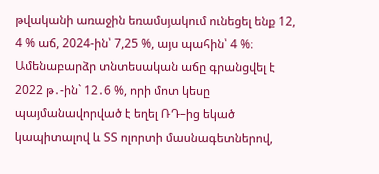թվականի առաջին եռամսյակում ունեցել ենք 12, 4 % աճ, 2024-ին՝ 7,25 %, այս պահին՝ 4 %։ Ամենաբարձր տնտեսական աճը գրանցվել է 2022 թ․-ին` 12․6 %, որի մոտ կեսը պայմանավորված է եղել ՌԴ–ից եկած կապիտալով և ՏՏ ոլորտի մասնագետներով,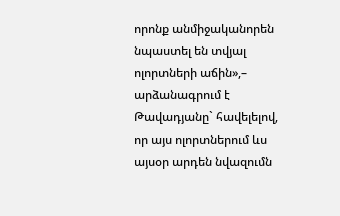որոնք անմիջականորեն նպաստել են տվյալ ոլորտների աճին»,– արձանագրում է Թավադյանը` հավելելով, որ այս ոլորտներում ևս այսօր արդեն նվազումն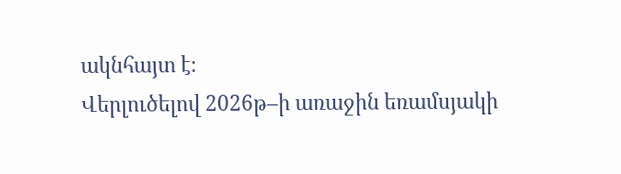ակնհայտ է։
Վերլուծելով 2026թ–ի առաջին եռամսյակի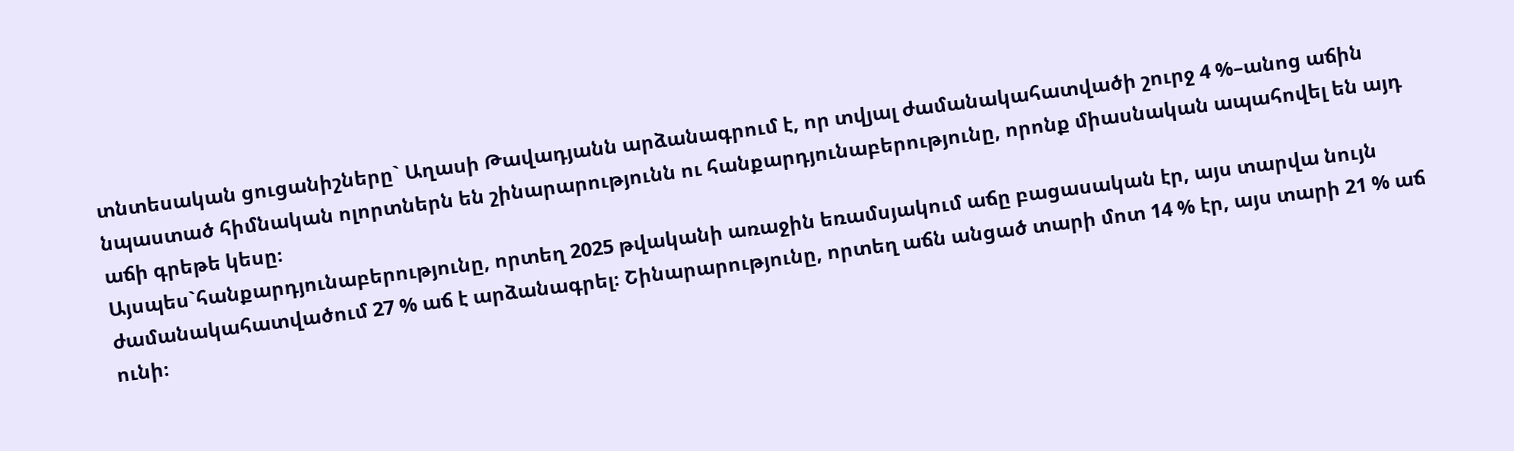տնտեսական ցուցանիշները` Աղասի Թավադյանն արձանագրում է, որ տվյալ ժամանակահատվածի շուրջ 4 %–անոց աճին նպաստած հիմնական ոլորտներն են շինարարությունն ու հանքարդյունաբերությունը, որոնք միասնական ապահովել են այդ աճի գրեթե կեսը։
Այսպես`հանքարդյունաբերությունը, որտեղ 2025 թվականի առաջին եռամսյակում աճը բացասական էր, այս տարվա նույն ժամանակահատվածում 27 % աճ է արձանագրել։ Շինարարությունը, որտեղ աճն անցած տարի մոտ 14 % էր, այս տարի 21 % աճ ունի։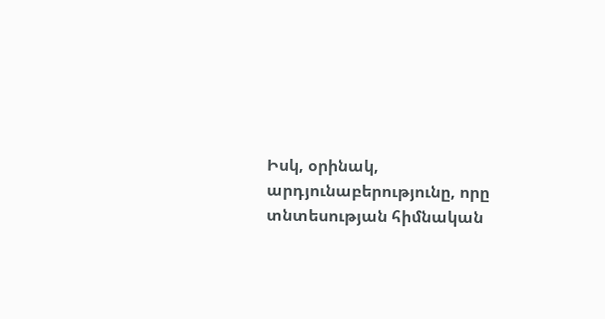Իսկ, օրինակ, արդյունաբերությունը, որը տնտեսության հիմնական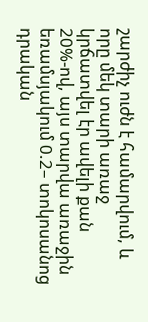շարժիչ ուժն է համարվում, և որը մեկ տարի առաջ կրճատվել էր ավելի քան 20%-ով, այս տարվա առաջին եռամսյակում 0.2– տոկոսանոց դրական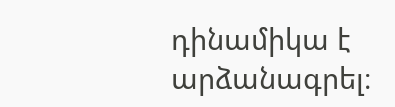դինամիկա է արձանագրել։